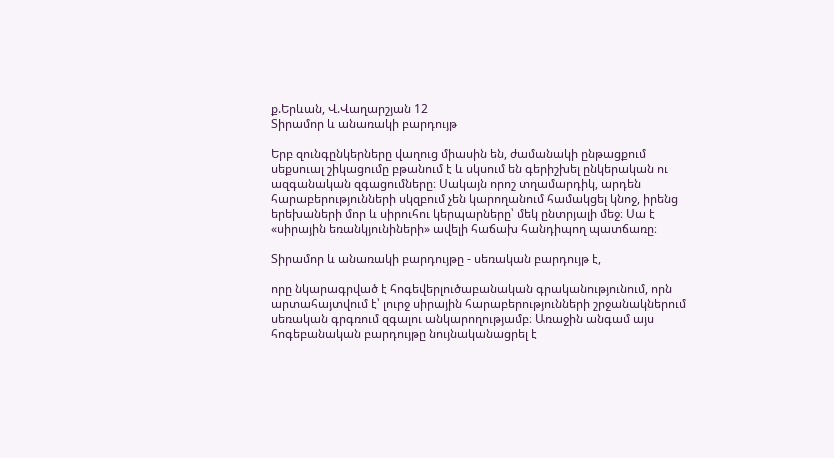ք.Երևան, Վ.Վաղարշյան 12
Տիրամոր և անառակի բարդույթ

Երբ զունգընկերները վաղուց միասին են, ժամանակի ընթացքում սեքսուալ շիկացումը բթանում է և սկսում են գերիշխել ընկերական ու ազգանական զգացումները։ Սակայն որոշ տղամարդիկ, արդեն հարաբերությունների սկզբում չեն կարողանում համակցել կնոջ, իրենց երեխաների մոր և սիրուհու կերպարները՝ մեկ ընտրյալի մեջ։ Սա է «սիրային եռանկյունիների» ավելի հաճախ հանդիպող պատճառը։

Տիրամոր և անառակի բարդույթը - սեռական բարդույթ է,

որը նկարագրված է հոգեվերլուծաբանական գրականությունում, որն արտահայտվում է՝ լուրջ սիրային հարաբերությունների շրջանակներում սեռական գրգռում զգալու անկարողությամբ։ Առաջին անգամ այս հոգեբանական բարդույթը նույնականացրել է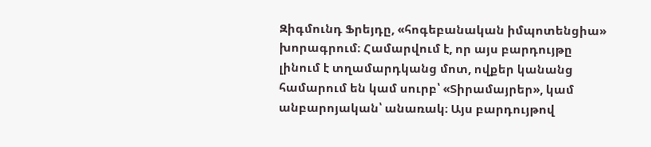Զիգմունդ Ֆրեյդը, «հոգեբանական իմպոտենցիա» խորագրում։ Համարվում է, որ այս բարդույթը լինում է տղամարդկանց մոտ, ովքեր կանանց համարում են կամ սուրբ՝ «Տիրամայրեր», կամ անբարոյական՝ անառակ։ Այս բարդույթով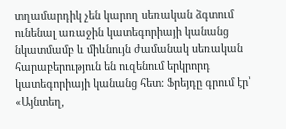տղամարդիկ չեն կարող սեռական ձգտում ունենալ առաջին կատեգորիայի կանանց նկատմամբ և միևնույն ժամանակ սեռական հարաբերություն են ուզենում երկրորդ կատեգորիայի կանանց հետ։ Ֆրեյդը գրում էր՝ «Այնտեղ,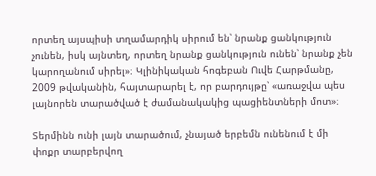որտեղ այսպիսի տղամարդիկ սիրում են՝ նրանք ցանկություն չունեն, իսկ այնտեղ, որտեղ նրանք ցանկություն ունեն՝ նրանք չեն կարողանում սիրել»։ Կլինիկական հոգեբան Ուվե Հարթմանը, 2009 թվականին, հայտարարել է, որ բարդույթը՝ «առաջվա պես լայնորեն տարածված է ժամանակակից պացիենտների մոտ»։

Տերմինն ունի լայն տարածում, չնայած երբեմն ունենում է մի փոքր տարբերվող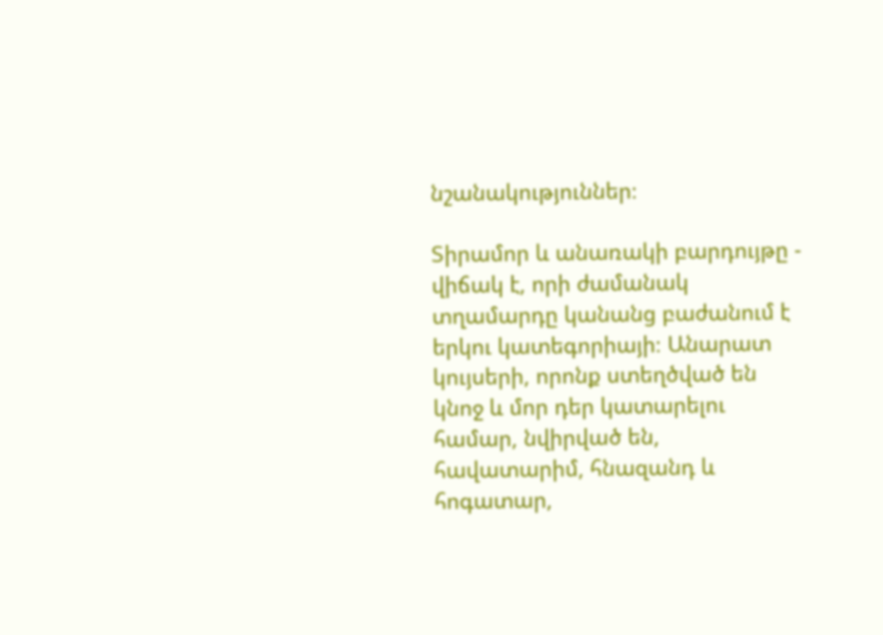նշանակություններ։

Տիրամոր և անառակի բարդույթը - վիճակ է, որի ժամանակ տղամարդը կանանց բաժանում է երկու կատեգորիայի։ Անարատ կույսերի, որոնք ստեղծված են կնոջ և մոր դեր կատարելու համար, նվիրված են, հավատարիմ, հնազանդ և հոգատար,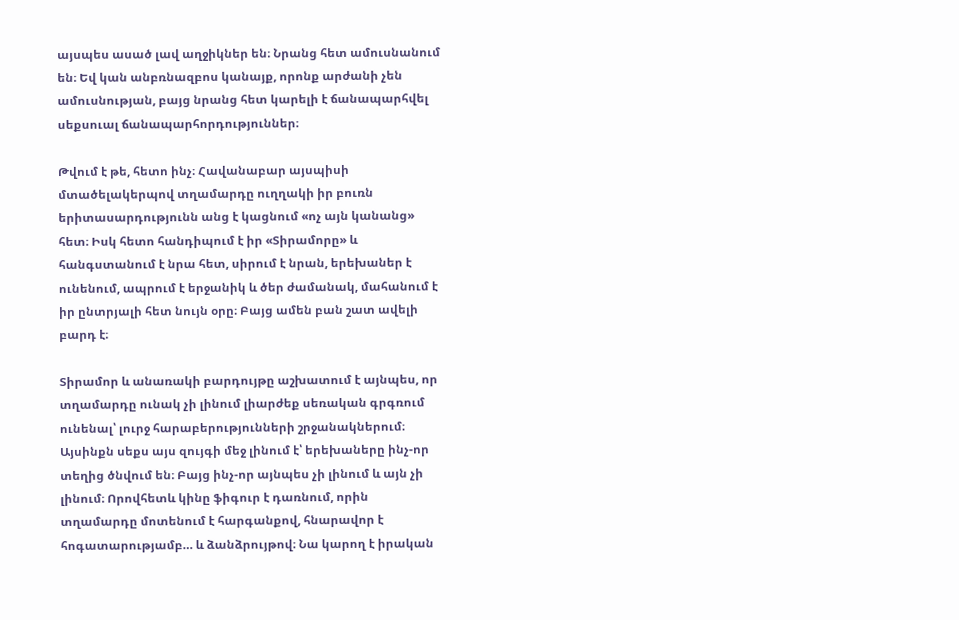այսպես ասած լավ աղջիկներ են։ Նրանց հետ ամուսնանում են։ Եվ կան անբռնազբոս կանայք, որոնք արժանի չեն ամուսնության, բայց նրանց հետ կարելի է ճանապարհվել սեքսուալ ճանապարհորդություններ։

Թվում է թե, հետո ինչ։ Հավանաբար այսպիսի մտածելակերպով տղամարդը ուղղակի իր բուռն երիտասարդությունն անց է կացնում «ոչ այն կանանց» հետ։ Իսկ հետո հանդիպում է իր «Տիրամորը» և հանգստանում է նրա հետ, սիրում է նրան, երեխաներ է ունենում, ապրում է երջանիկ և ծեր ժամանակ, մահանում է իր ընտրյալի հետ նույն օրը։ Բայց ամեն բան շատ ավելի բարդ է։

Տիրամոր և անառակի բարդույթը աշխատում է այնպես, որ տղամարդը ունակ չի լինում լիարժեք սեռական գրգռում ունենալ՝ լուրջ հարաբերությունների շրջանակներում։ Այսինքն սեքս այս զույգի մեջ լինում է՝ երեխաները ինչ-որ տեղից ծնվում են։ Բայց ինչ-որ այնպես չի լինում և այն չի լինում։ Որովհետև կինը ֆիգուր է դառնում, որին տղամարդը մոտենում է հարգանքով, հնարավոր է հոգատարությամբ… և ձանձրույթով։ Նա կարող է իրական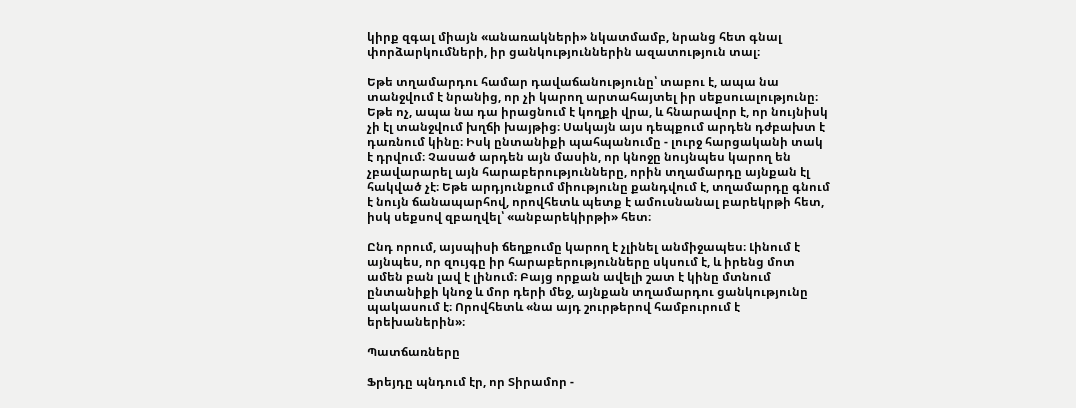կիրք զգալ միայն «անառակների» նկատմամբ, նրանց հետ գնալ փորձարկումների, իր ցանկություններին ազատություն տալ։

Եթե տղամարդու համար դավաճանությունը՝ տաբու է, ապա նա տանջվում է նրանից, որ չի կարող արտահայտել իր սեքսուալությունը։ Եթե ոչ, ապա նա դա իրացնում է կողքի վրա, և հնարավոր է, որ նույնիսկ չի էլ տանջվում խղճի խայթից։ Սակայն այս դեպքում արդեն դժբախտ է դառնում կինը։ Իսկ ընտանիքի պահպանումը - լուրջ հարցականի տակ է դրվում։ Չասած արդեն այն մասին, որ կնոջը նույնպես կարող են չբավարարել այն հարաբերությունները, որին տղամարդը այնքան էլ հակված չէ։ Եթե արդյունքում միությունը քանդվում է, տղամարդը գնում է նույն ճանապարհով, որովհետև պետք է ամուսնանալ բարեկրթի հետ, իսկ սեքսով զբաղվել՝ «անբարեկիրթի» հետ։

Ընդ որում, այսպիսի ճեղքումը կարող է չլինել անմիջապես։ Լինում է այնպես, որ զույգը իր հարաբերությունները սկսում է, և իրենց մոտ ամեն բան լավ է լինում։ Բայց որքան ավելի շատ է կինը մտնում ընտանիքի կնոջ և մոր դերի մեջ, այնքան տղամարդու ցանկությունը պակասում է։ Որովհետև «նա այդ շուրթերով համբուրում է երեխաներին»։

Պատճառները

Ֆրեյդը պնդում էր, որ Տիրամոր -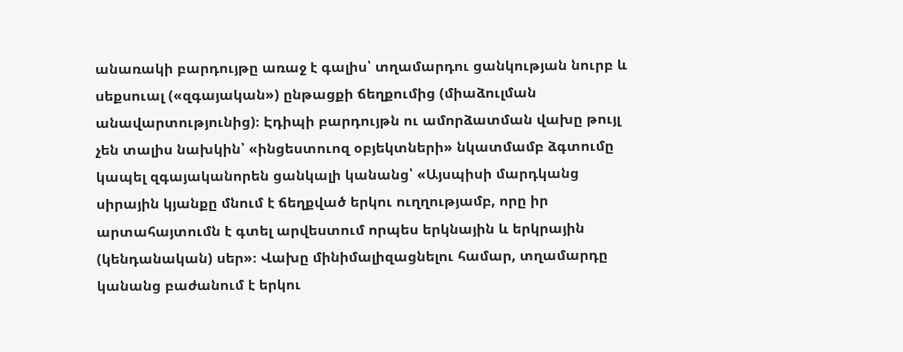անառակի բարդույթը առաջ է գալիս՝ տղամարդու ցանկության նուրբ և սեքսուալ («զգայական») ընթացքի ճեղքումից (միաձուլման անավարտությունից)։ Էդիպի բարդույթն ու ամորձատման վախը թույլ չեն տալիս նախկին՝ «ինցեստուոզ օբյեկտների» նկատմամբ ձգտումը կապել զգայականորեն ցանկալի կանանց՝ «Այսպիսի մարդկանց սիրային կյանքը մնում է ճեղքված երկու ուղղությամբ, որը իր արտահայտումն է գտել արվեստում որպես երկնային և երկրային (կենդանական) սեր»։ Վախը մինիմալիզացնելու համար, տղամարդը կանանց բաժանում է երկու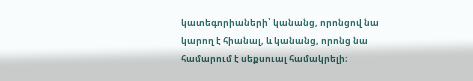կատեգորիաների՝ կանանց, որոնցով նա կարող է հիանալ, և կանանց, որոնց նա համարում է սեքսուալ համակրելի։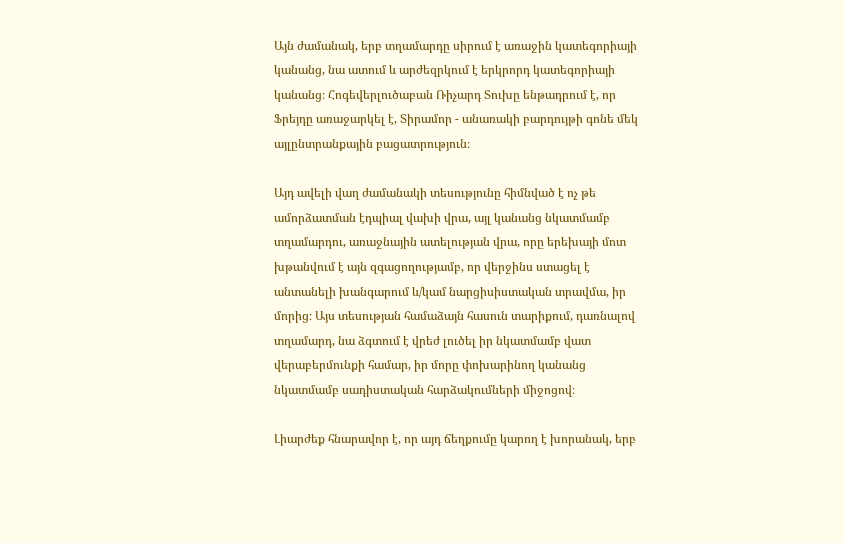Այն ժամանակ, երբ տղամարդը սիրում է առաջին կատեգորիայի կանանց, նա ատում և արժեզրկում է երկրորդ կատեգորիայի կանանց։ Հոգեվերլուծաբան Ռիչարդ Տուխը ենթադրում է, որ Ֆրեյդը առաջարկել է, Տիրամոր - անառակի բարդույթի գոնե մեկ այլընտրանքային բացատրություն։

Այդ ավելի վաղ ժամանակի տեսությունը հիմնված է ոչ թե ամորձատման էդպիալ վախի վրա, այլ կանանց նկատմամբ տղամարդու, առաջնային ատելության վրա, որը երեխայի մոտ խթանվում է այն զգացողությամբ, որ վերջինս ստացել է անտանելի խանգարում և/կամ նարցիսիստական տրավմա, իր մորից։ Այս տեսության համաձայն հասուն տարիքում, դառնալով տղամարդ, նա ձգտում է վրեժ լուծել իր նկատմամբ վատ վերաբերմունքի համար, իր մորը փոխարինող կանանց նկատմամբ սադիստական հարձակումների միջոցով։

Լիարժեք հնարավոր է, որ այդ ճեղքումը կարող է խորանակ, երբ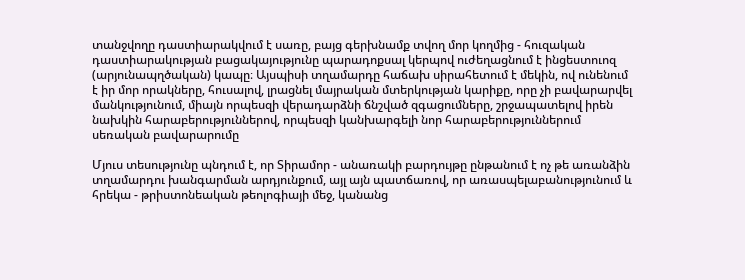տանջվողը դաստիարակվում է սառը, բայց գերխնամք տվող մոր կողմից - հուզական դաստիարակության բացակայությունը պարադոքսալ կերպով ուժեղացնում է ինցեստուոզ (արյունապղծական) կապը։ Այսպիսի տղամարդը հաճախ սիրահետում է մեկին, ով ունենում է իր մոր որակները, հուսալով, լրացնել մայրական մտերկության կարիքը, որը չի բավարարվել մանկությունում, միայն որպեսզի վերադարձնի ճնշված զգացումները, շրջապատելով իրեն նախկին հարաբերություններով, որպեսզի կանխարգելի նոր հարաբերություններում սեռական բավարարումը

Մյուս տեսությունը պնդում է, որ Տիրամոր - անառակի բարդույթը ընթանում է ոչ թե առանձին տղամարդու խանգարման արդյունքում, այլ այն պատճառով, որ առասպելաբանությունում և հրեկա - թրիստոնեական թեոլոգիայի մեջ, կանանց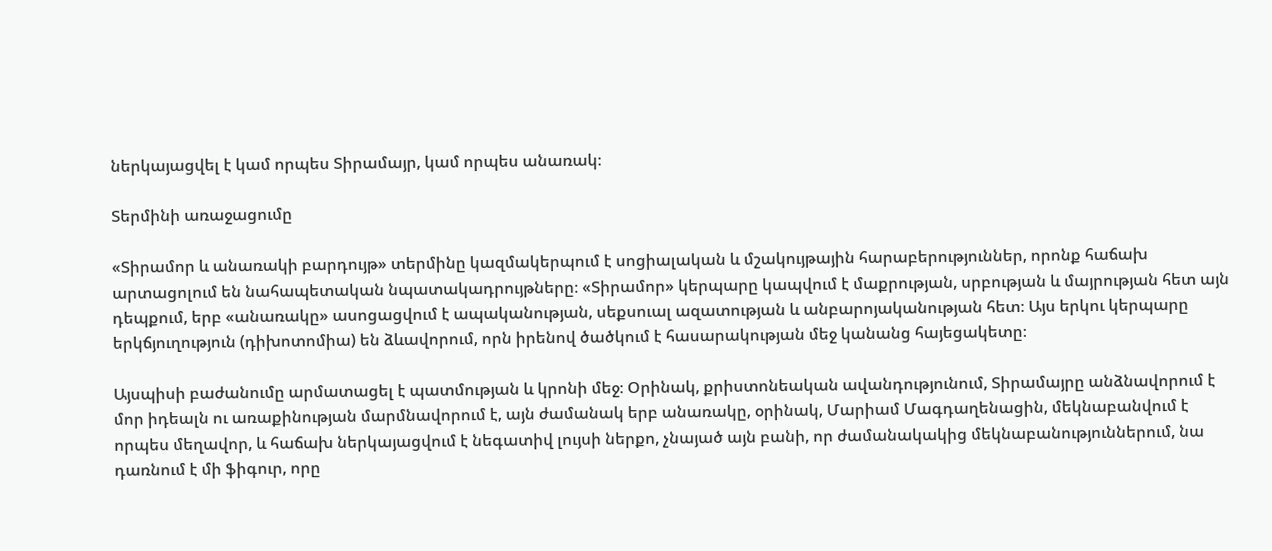ներկայացվել է կամ որպես Տիրամայր, կամ որպես անառակ։

Տերմինի առաջացումը

«Տիրամոր և անառակի բարդույթ» տերմինը կազմակերպում է սոցիալական և մշակույթային հարաբերություններ, որոնք հաճախ արտացոլում են նահապետական նպատակադրույթները։ «Տիրամոր» կերպարը կապվում է մաքրության, սրբության և մայրության հետ այն դեպքում, երբ «անառակը» ասոցացվում է ապականության, սեքսուալ ազատության և անբարոյականության հետ։ Այս երկու կերպարը երկճյուղություն (դիխոտոմիա) են ձևավորում, որն իրենով ծածկում է հասարակության մեջ կանանց հայեցակետը։

Այսպիսի բաժանումը արմատացել է պատմության և կրոնի մեջ։ Օրինակ, քրիստոնեական ավանդությունում, Տիրամայրը անձնավորում է մոր իդեալն ու առաքինության մարմնավորում է, այն ժամանակ երբ անառակը, օրինակ, Մարիամ Մագդաղենացին, մեկնաբանվում է որպես մեղավոր, և հաճախ ներկայացվում է նեգատիվ լույսի ներքո, չնայած այն բանի, որ ժամանակակից մեկնաբանություններում, նա դառնում է մի ֆիգուր, որը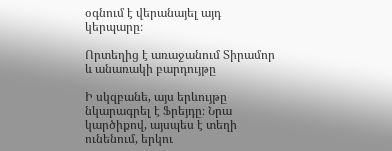օգնում է վերանայել այդ կերպարը։

Որտեղից է առաջանում Տիրամոր և անառակի բարդույթը

Ի սկզբանե, այս երևույթը նկարագրել է Ֆրեյդը։ Նրա կարծիքով, այսպես է տեղի ունենում, երկու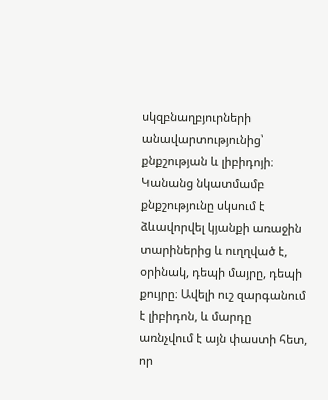սկզբնաղբյուրների անավարտությունից՝ քնքշության և լիբիդոյի։ Կանանց նկատմամբ քնքշությունը սկսում է ձևավորվել կյանքի առաջին տարիներից և ուղղված է, օրինակ, դեպի մայրը, դեպի քույրը։ Ավելի ուշ զարգանում է լիբիդոն, և մարդը առնչվում է այն փաստի հետ, որ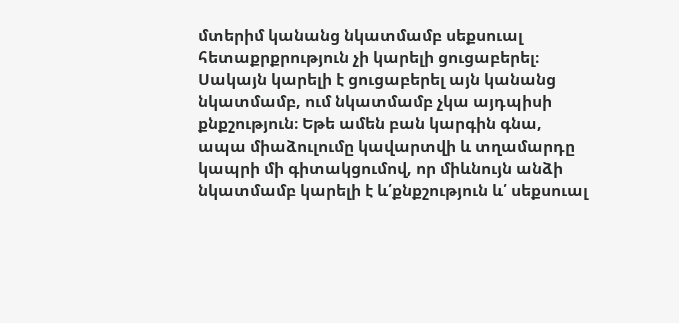մտերիմ կանանց նկատմամբ սեքսուալ հետաքրքրություն չի կարելի ցուցաբերել։ Սակայն կարելի է ցուցաբերել այն կանանց նկատմամբ, ում նկատմամբ չկա այդպիսի քնքշություն։ Եթե ամեն բան կարգին գնա, ապա միաձուլումը կավարտվի և տղամարդը կապրի մի գիտակցումով, որ միևնույն անձի նկատմամբ կարելի է և՛քնքշություն և՛ սեքսուալ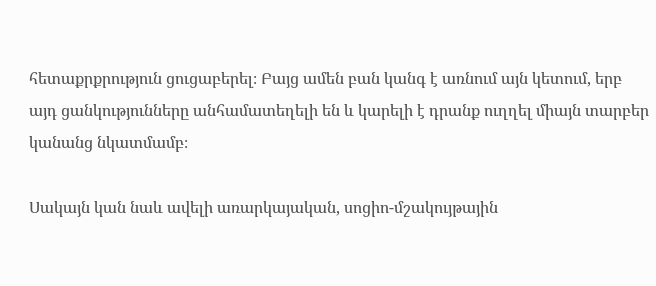հետաքրքրություն ցուցաբերել։ Բայց ամեն բան կանգ է առնում այն կետում, երբ այդ ցանկությունները անհամատեղելի են և կարելի է դրանք ուղղել միայն տարբեր կանանց նկատմամբ։

Սակայն կան նաև ավելի առարկայական, սոցիո-մշակույթային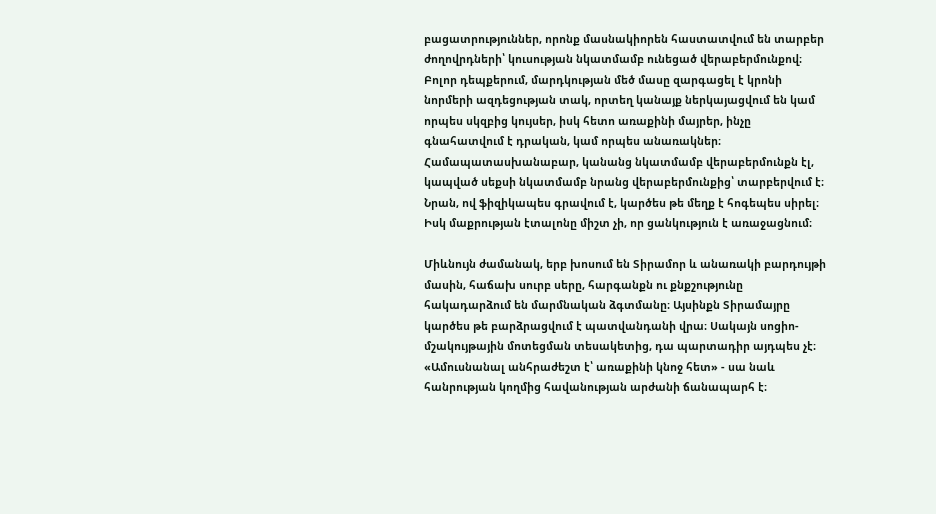բացատրություններ, որոնք մասնակիորեն հաստատվում են տարբեր ժողովրդների՝ կուսության նկատմամբ ունեցած վերաբերմունքով։ Բոլոր դեպքերում, մարդկության մեծ մասը զարգացել է կրոնի նորմերի ազդեցության տակ, որտեղ կանայք ներկայացվում են կամ որպես սկզբից կույսեր, իսկ հետո առաքինի մայրեր, ինչը գնահատվում է դրական, կամ որպես անառակներ։ Համապատասխանաբար, կանանց նկատմամբ վերաբերմունքն էլ, կապված սեքսի նկատմամբ նրանց վերաբերմունքից՝ տարբերվում է։ Նրան, ով ֆիզիկապես գրավում է, կարծես թե մեղք է հոգեպես սիրել։ Իսկ մաքրության էտալոնը միշտ չի, որ ցանկություն է առաջացնում։

Միևնույն ժամանակ, երբ խոսում են Տիրամոր և անառակի բարդույթի մասին, հաճախ սուրբ սերը, հարգանքն ու քնքշությունը հակադարձում են մարմնական ձգտմանը։ Այսինքն Տիրամայրը կարծես թե բարձրացվում է պատվանդանի վրա։ Սակայն սոցիո-մշակույթային մոտեցման տեսակետից, դա պարտադիր այդպես չէ։ «Ամուսնանալ անհրաժեշտ է՝ առաքինի կնոջ հետ» - սա նաև հանրության կողմից հավանության արժանի ճանապարհ է։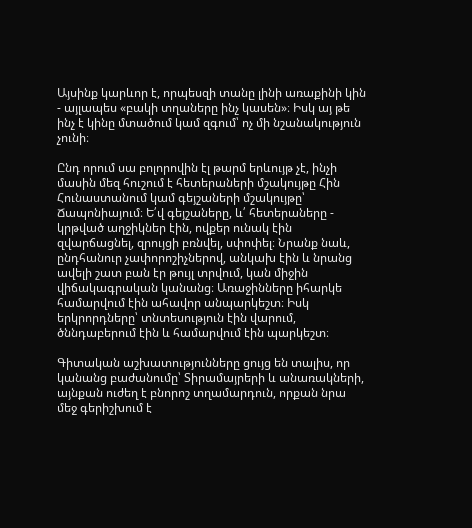Այսինք կարևոր է, որպեսզի տանը լինի առաքինի կին - այլապես «բակի տղաները ինչ կասեն»։ Իսկ այ թե ինչ է կինը մտածում կամ զգում՝ ոչ մի նշանակություն չունի։

Ընդ որում սա բոլորովին էլ թարմ երևույթ չէ, ինչի մասին մեզ հուշում է հետերաների մշակույթը Հին Հունաստանում կամ գեյշաների մշակույթը՝ Ճապոնիայում։ Ե՛վ գեյշաները, և՛ հետերաները - կրթված աղջիկներ էին, ովքեր ունակ էին զվարճացնել, զրույցի բռնվել, սփոփել։ Նրանք նաև, ընդհանուր չափորոշիչներով, անկախ էին և նրանց ավելի շատ բան էր թույլ տրվում, կան միջին վիճակագրական կանանց։ Առաջինները իհարկե համարվում էին ահավոր անպարկեշտ։ Իսկ երկրորդները՝ տնտեսություն էին վարում, ծննդաբերում էին և համարվում էին պարկեշտ։

Գիտական աշխատությունները ցույց են տալիս, որ կանանց բաժանումը՝ Տիրամայրերի և անառակների, այնքան ուժեղ է բնորոշ տղամարդուն, որքան նրա մեջ գերիշխում է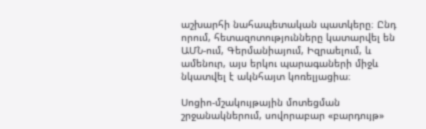աշխարհի նահապետական պատկերը։ Ընդ որում, հետազոտությունները կատարվել են ԱՄՆ-ում, Գերմանիայում, Իզրաելում, և ամենուր, այս երկու պարագաների միջև նկատվել է ակնհայտ կոռելյացիա։

Սոցիո-մշակույթային մոտեցման շրջանակներում, սովորաբար «բարդույթ»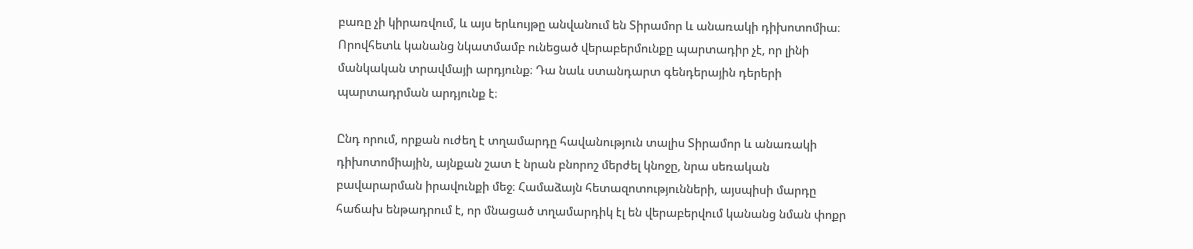բառը չի կիրառվում, և այս երևույթը անվանում են Տիրամոր և անառակի դիխոտոմիա։ Որովհետև կանանց նկատմամբ ունեցած վերաբերմունքը պարտադիր չէ, որ լինի մանկական տրավմայի արդյունք։ Դա նաև ստանդարտ գենդերային դերերի պարտադրման արդյունք է։

Ընդ որում, որքան ուժեղ է տղամարդը հավանություն տալիս Տիրամոր և անառակի դիխոտոմիային, այնքան շատ է նրան բնորոշ մերժել կնոջը, նրա սեռական բավարարման իրավունքի մեջ։ Համաձայն հետազոտությունների, այսպիսի մարդը հաճախ ենթադրում է, որ մնացած տղամարդիկ էլ են վերաբերվում կանանց նման փոքր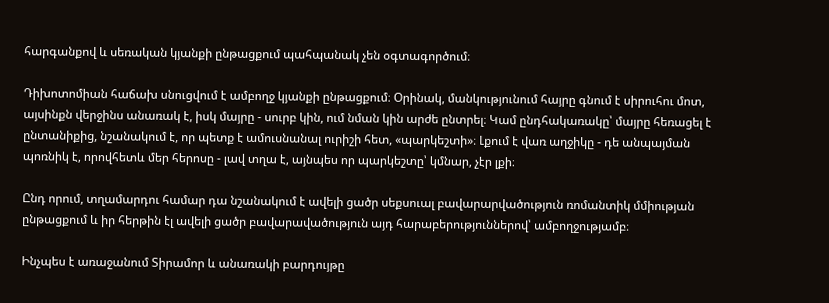հարգանքով և սեռական կյանքի ընթացքում պահպանակ չեն օգտագործում։

Դիխոտոմիան հաճախ սնուցվում է ամբողջ կյանքի ընթացքում։ Օրինակ, մանկությունում հայրը գնում է սիրուհու մոտ, այսինքն վերջինս անառակ է, իսկ մայրը - սուրբ կին, ում նման կին արժե ընտրել։ Կամ ընդհակառակը՝ մայրը հեռացել է ընտանիքից, նշանակում է, որ պետք է ամուսնանալ ուրիշի հետ, «պարկեշտի»։ Լքում է վառ աղջիկը - դե անպայման պոռնիկ է, որովհետև մեր հերոսը - լավ տղա է, այնպես որ պարկեշտը՝ կմնար, չէր լքի։

Ընդ որում, տղամարդու համար դա նշանակում է ավելի ցածր սեքսուալ բավարարվածություն ռոմանտիկ մմիության ընթացքում և իր հերթին էլ ավելի ցածր բավարավածություն այդ հարաբերություններով՝ ամբողջությամբ։

Ինչպես է առաջանում Տիրամոր և անառակի բարդույթը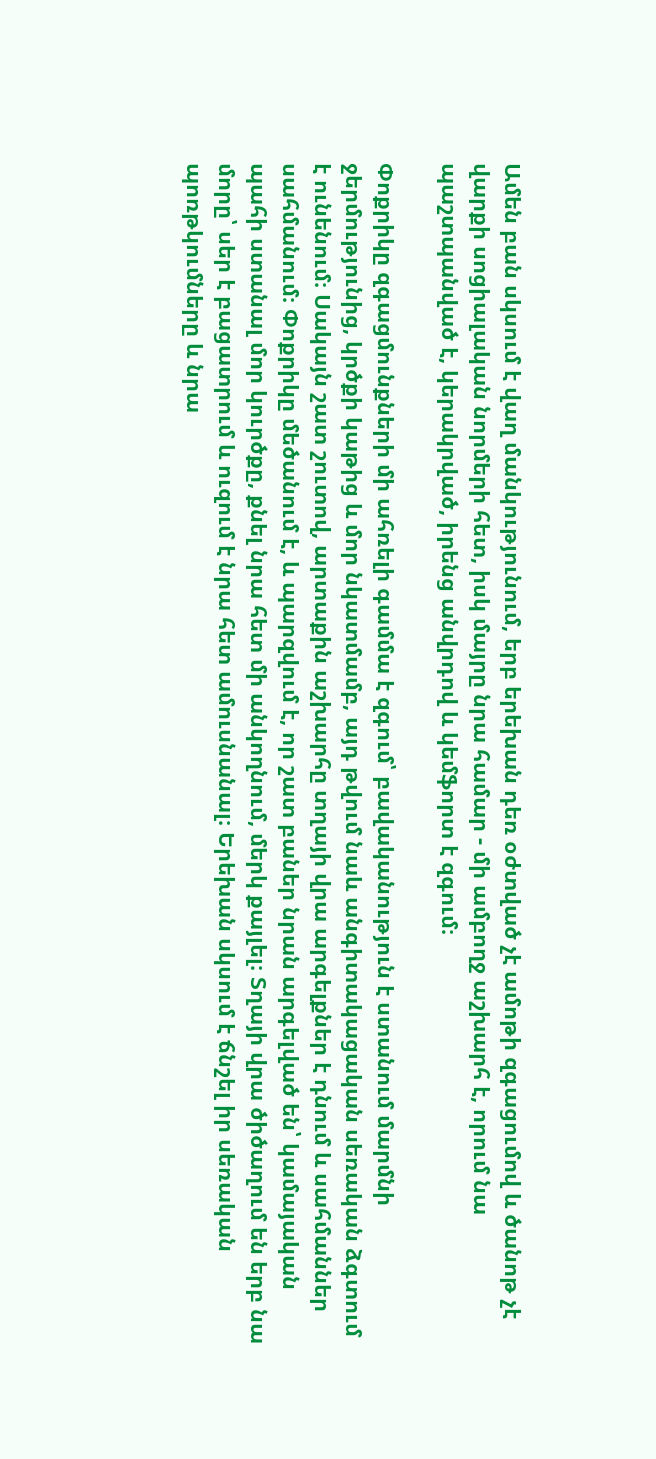Ամեն բան սկսում է վաղ մանկությունում, երբ երեխան դեռ օժտված չէ ամոթի զգացումով և ծանոթ չէ վարքի սոցիալական նորմերի հետ, իսկ մայրը նրա համար - մի ամբողջ աշխարհ է, որում նա պաշտպանված է, կերակրված, իրենց անվրդով և կեմֆորտ է զգում։

Փոքրիկը զգացմունքների մի ահռելի գամմա է զգում՝ բավականություն է ստանում մարմնի ջերմությունից, կրծքի կաթից և մոր նկատմամբ, այդ թվում նաև անգիտակացական սեռական ձգտում է ունենում։ Սակայն շատ շուտով, արտաքին աշխարհը տղայի վրա արգելքներ է դնում և սահմաններ սահմանում։ Փոքրիկը մեծանում է, և պարզվում է, որ շատ բաներ նրան արգելված են՝ կամայական պահի ստանալ մոր կուրծքը, քնել նրա հետ մի անկողնում, մերկ քայլել։ Տղայի վրա ծիծաղում են երբ նա մորը՝ սեր է բացատրում և ուզում է նրա հետ ամուսնանալ։ Երեխան սկսում է ճնշել իր սեռական պոռթկումները և նրա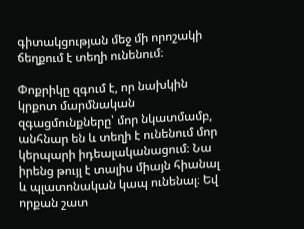գիտակցության մեջ մի որոշակի ճեղքում է տեղի ունենում։

Փոքրիկը զգում է, որ նախկին կրքոտ մարմնական զգացմունքները՝ մոր նկատմամբ, անհնար են և տեղի է ունենում մոր կերպարի իդեալականացում։ Նա իրենց թույլ է տալիս միայն հիանալ և պլատոնական կապ ունենալ։ Եվ որքան շատ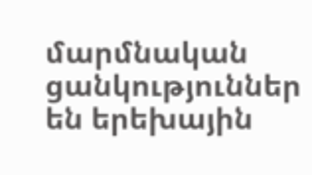մարմնական ցանկություններ են երեխային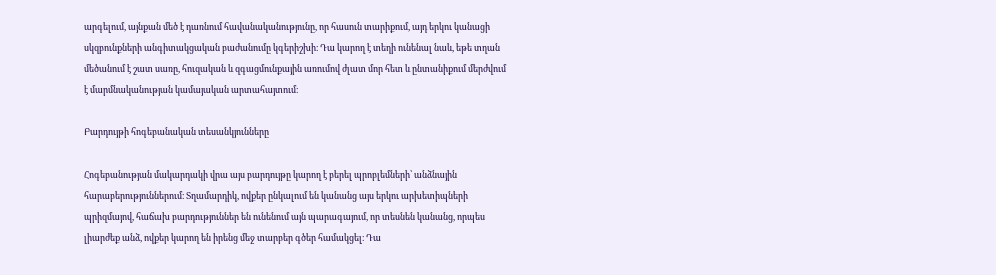արգելում, այնքան մեծ է դառնում հավանականությունը, որ հասուն տարիքում, այդ երկու կանացի սկզբունքների անգիտակցական բաժանումը կգերիշխի։ Դա կարող է տեղի ունենալ նաև, եթե տղան մեծանում է շատ սառը, հուզական և զգացմունքային առումով ժլատ մոր հետ և ընտանիքում մերժվում է մարմնականության կամայական արտահայտում։

Բարդույթի հոգեբանական տեսանկյունները

Հոգեբանության մակարդակի վրա այս բարդույթը կարող է բերել պրոբլեմների՝ անձնային հարաբերություններում։ Տղամարդիկ, ովքեր ընկալում են կանանց այս երկու արխետիպների պրիզմայով, հաճախ բարդություններ են ունենում այն պարագայում, որ տեսնեն կանանց, որպես լիարժեք անձ, ովքեր կարող են իրենց մեջ տարբեր գծեր համակցել։ Դա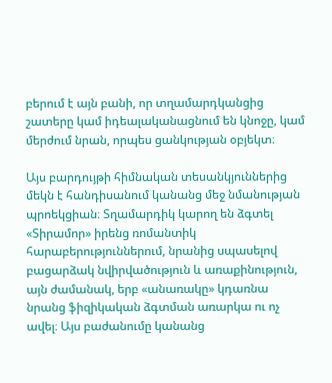բերում է այն բանի, որ տղամարդկանցից շատերը կամ իդեալականացնում են կնոջը, կամ մերժում նրան, որպես ցանկության օբյեկտ։

Այս բարդույթի հիմնական տեսանկյուններից մեկն է հանդիսանում կանանց մեջ նմանության պրոեկցիան։ Տղամարդիկ կարող են ձգտել «Տիրամոր» իրենց ռոմանտիկ հարաբերություններում, նրանից սպասելով բացարձակ նվիրվածություն և առաքինություն, այն ժամանակ, երբ «անառակը» կդառնա նրանց ֆիզիկական ձգտման առարկա ու ոչ ավել։ Այս բաժանումը կանանց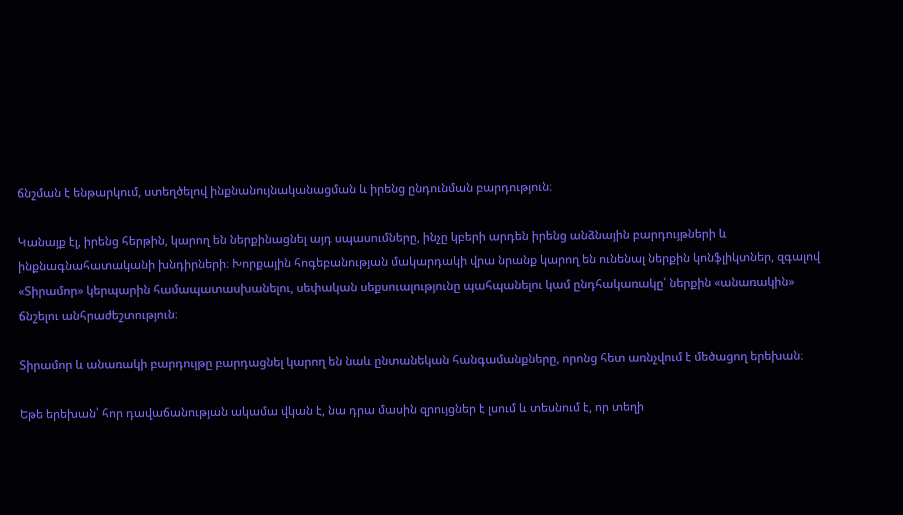ճնշման է ենթարկում, ստեղծելով ինքնանույնականացման և իրենց ընդունման բարդություն։

Կանայք էլ, իրենց հերթին, կարող են ներքինացնել այդ սպասումները, ինչը կբերի արդեն իրենց անձնային բարդույթների և ինքնագնահատականի խնդիրների։ Խորքային հոգեբանության մակարդակի վրա նրանք կարող են ունենալ ներքին կոնֆլիկտներ, զգալով «Տիրամոր» կերպարին համապատասխանելու, սեփական սեքսուալությունը պահպանելու կամ ընդհակառակը՝ ներքին «անառակին» ճնշելու անհրաժեշտություն։

Տիրամոր և անառակի բարդույթը բարդացնել կարող են նաև ընտանեկան հանգամանքները, որոնց հետ առնչվում է մեծացող երեխան։

Եթե երեխան՝ հոր դավաճանության ակամա վկան է, նա դրա մասին զրույցներ է լսում և տեսնում է, որ տեղի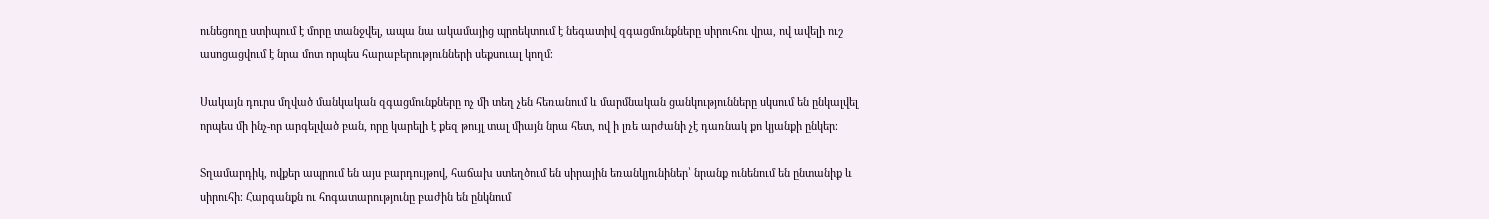ունեցողը ստիպում է մորը տանջվել, ապա նա ակամայից պրոեկտում է նեգատիվ զգացմունքները սիրուհու վրա, ով ավելի ուշ ասոցացվում է նրա մոտ որպես հարաբերությունների սեքսուալ կողմ։

Սակայն դուրս մղված մանկական զգացմունքները ոչ մի տեղ չեն հեռանում և մարմնական ցանկությունները սկսում են ընկալվել որպես մի ինչ-որ արգելված բան, որը կարելի է քեզ թույլ տալ միայն նրա հետ, ով ի լռե արժանի չէ դառնակ քո կյանքի ընկեր։

Տղամարդիկ, ովքեր ապրում են այս բարդույթով, հաճախ ստեղծում են սիրային եռանկյունիներ՝ նրանք ունենում են ընտանիք և սիրուհի։ Հարգանքն ու հոգատարությունը բաժին են ընկնում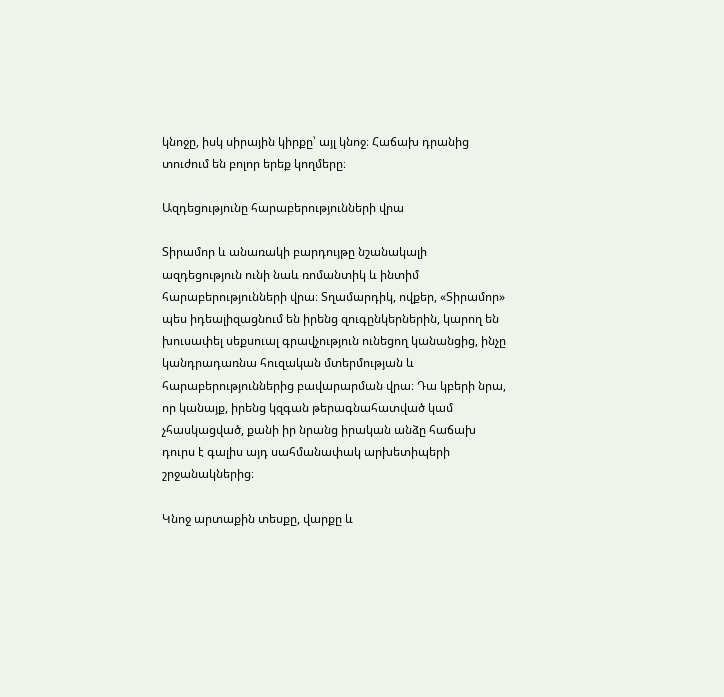կնոջը, իսկ սիրային կիրքը՝ այլ կնոջ։ Հաճախ դրանից տուժում են բոլոր երեք կողմերը։

Ազդեցությունը հարաբերությունների վրա

Տիրամոր և անառակի բարդույթը նշանակալի ազդեցություն ունի նաև ռոմանտիկ և ինտիմ հարաբերությունների վրա։ Տղամարդիկ, ովքեր, «Տիրամոր» պես իդեալիզացնում են իրենց զուգընկերներին, կարող են խուսափել սեքսուալ գրավչություն ունեցող կանանցից, ինչը կանդրադառնա հուզական մտերմության և հարաբերություններից բավարարման վրա։ Դա կբերի նրա, որ կանայք, իրենց կզգան թերագնահատված կամ չհասկացված, քանի իր նրանց իրական անձը հաճախ դուրս է գալիս այդ սահմանափակ արխետիպերի շրջանակներից։

Կնոջ արտաքին տեսքը, վարքը և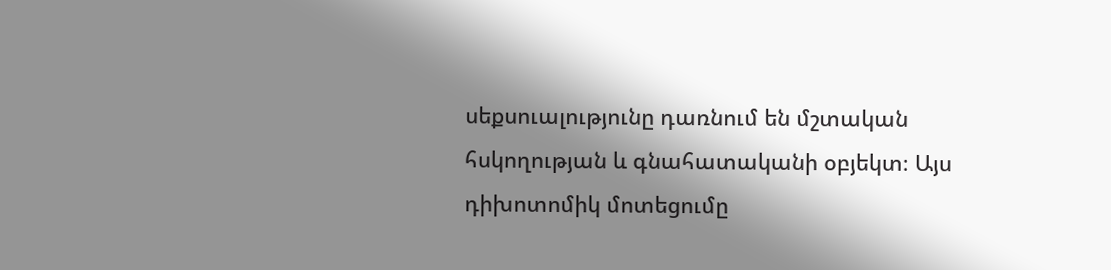սեքսուալությունը դառնում են մշտական հսկողության և գնահատականի օբյեկտ։ Այս դիխոտոմիկ մոտեցումը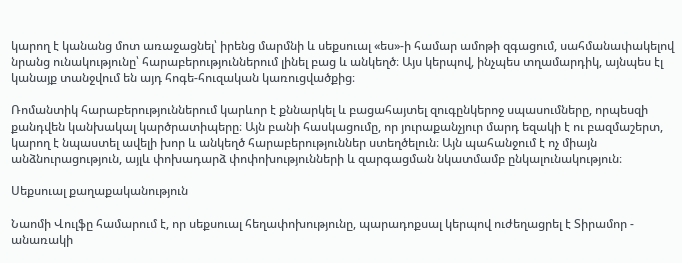կարող է կանանց մոտ առաջացնել՝ իրենց մարմնի և սեքսուալ «ես»-ի համար ամոթի զգացում, սահմանափակելով նրանց ունակությունը՝ հարաբերություններում լինել բաց և անկեղծ։ Այս կերպով, ինչպես տղամարդիկ, այնպես էլ կանայք տանջվում են այդ հոգե-հուզական կառուցվածքից։

Ռոմանտիկ հարաբերություններում կարևոր է քննարկել և բացահայտել զուգընկերոջ սպասումները, որպեսզի քանդվեն կանխակալ կարծրատիպերը։ Այն բանի հասկացումը, որ յուրաքանչյուր մարդ եզակի է ու բազմաշերտ, կարող է նպաստել ավելի խոր և անկեղծ հարաբերություններ ստեղծելուն։ Այն պահանջում է ոչ միայն անձնուրացություն, այլև փոխադարձ փոփոխությունների և զարգացման նկատմամբ ընկալունակություն։

Սեքսուալ քաղաքականություն

Նաոմի Վուլֆը համարում է, որ սեքսուալ հեղափոխությունը, պարադոքսալ կերպով ուժեղացրել է Տիրամոր - անառակի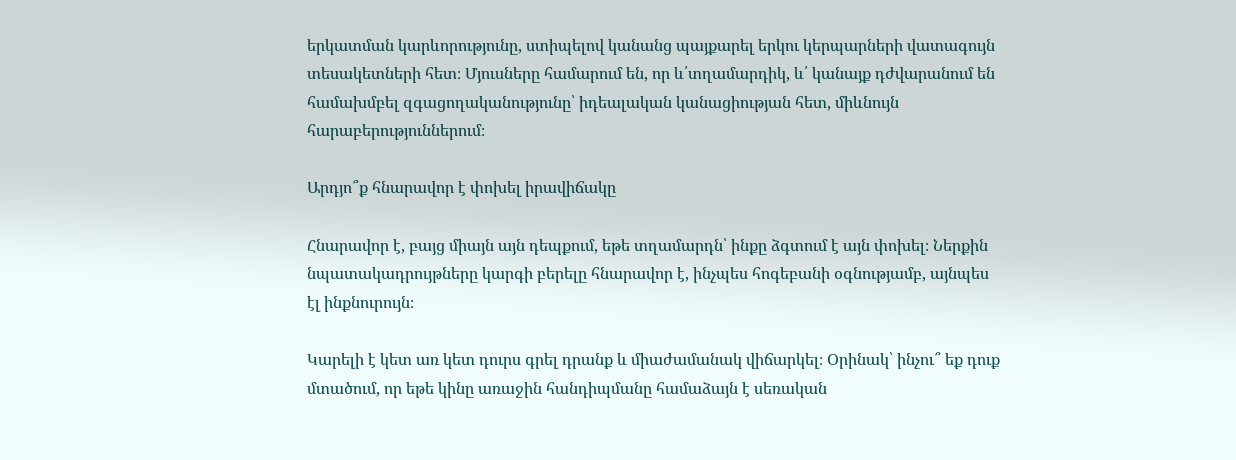երկատման կարևորությունը, ստիպելով կանանց պայքարել երկու կերպարների վատագույն տեսակետների հետ։ Մյուսները համարում են, որ և՛տղամարդիկ, և՛ կանայք դժվարանում են համախմբել զգացողականությունը՝ իդեալական կանացիության հետ, միևնույն հարաբերություններում։

Արդյո՞ք հնարավոր է փոխել իրավիճակը

Հնարավոր է, բայց միայն այն դեպքում, եթե տղամարդն՝ ինքը ձգտում է այն փոխել։ Ներքին նպատակադրույթները կարգի բերելը հնարավոր է, ինչպես հոգեբանի օգնությամբ, այնպես էլ ինքնուրույն։

Կարելի է կետ առ կետ դուրս գրել դրանք և միաժամանակ վիճարկել։ Օրինակ՝ ինչու՞ եք դուք մտածում, որ եթե կինը առաջին հանդիպմանը համաձայն է սեռական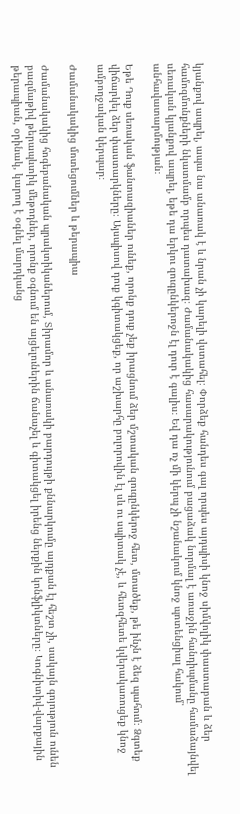կյանքով ապրել, ապա նա անառակ է և նրան չի կարելի վստահել։ Փորձեք հանդես գալ որպես այդպիսի կնոջ սիմվոլիկ փաստաբան և ձեր համոզմունքների նկատմամբ որպես դատախազ։ Ժամանակակից հասարակությունում բացաձակ նորմալ է առաջին հանդիպմանը համաձայնվել սեռական կյանքով ապրել, եթե դա երկու զուգընկերոջն էլ դուր է գալիս։ Եվ դա ոչ մի կերպ չի նշանակում կնոջ պոտենցիալ հակում՝ անհավատարմության։

Եթե Դուք սեռական ֆանտազիաներ ունեք, որոնք դուք չեք իրացնում ձեր մշտական զուգընկերոջ հետ, մտածեք, թե ինչն է ձեզ պահում։ Ձգտեք վիճարկել ձեր փաստարկները։ Այսպիսով դուք կգիտակցեք, որ աշխարհը բոլորովին էլ սև ու սպիտակ չէ, և հետզհետե կվերակառուցեք կնոջ ամբողջական կերպար։

Ժամանակակից մոտեցումներ և թերապիա

Ժամանակակից հոգեբանական պրակտիկաներում, Տիրամոր և անառակի բարդույթի քննարկումը այդքան էլ հեշտ չի, սակայն գոյություն ունեն բազմաթիվ թերապևտիկ մեթոդներ, որոնք օգնում են այցելուներին ճանաչել և գիտակցել իրենց ներքին կոնֆլիկտները։ Կոգնիտիվ-վարքային թերապիան, օրինակ, կարող է օգնել մարդկանց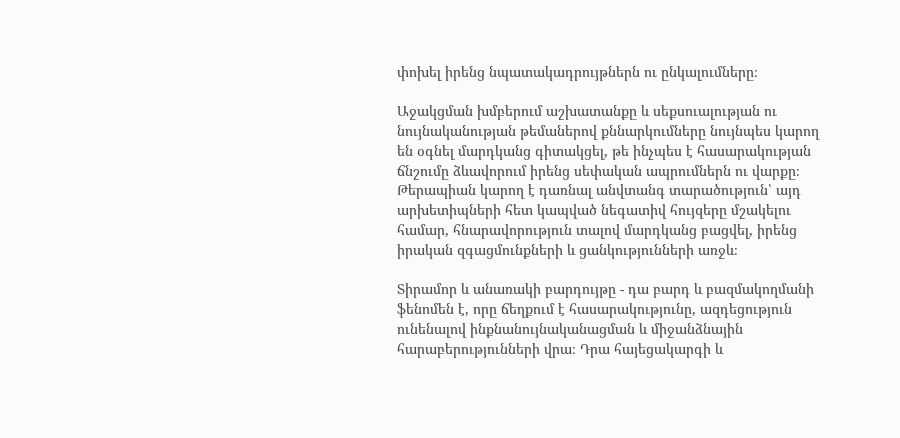փոխել իրենց նպատակադրույթներն ու ընկալումները։

Աջակցման խմբերում աշխատանքը և սեքսուալության ու նույնականության թեմաներով քննարկումները նույնպես կարող են օգնել մարդկանց գիտակցել, թե ինչպես է հասարակության ճնշումը ձևավորում իրենց սեփական ապրումներն ու վարքը։ Թերապիան կարող է դառնալ անվտանգ տարածություն՝ այդ արխետիպների հետ կապված նեգատիվ հույզերը մշակելու համար, հնարավորություն տալով մարդկանց բացվել, իրենց իրական զգացմունքների և ցանկությունների առջև։

Տիրամոր և անառակի բարդույթը - դա բարդ և բազմակողմանի ֆենոմեն է, որը ճեղքում է հասարակությունը, ազդեցություն ունենալով ինքնանույնականացման և միջանձնային հարաբերությունների վրա։ Դրա հայեցակարգի և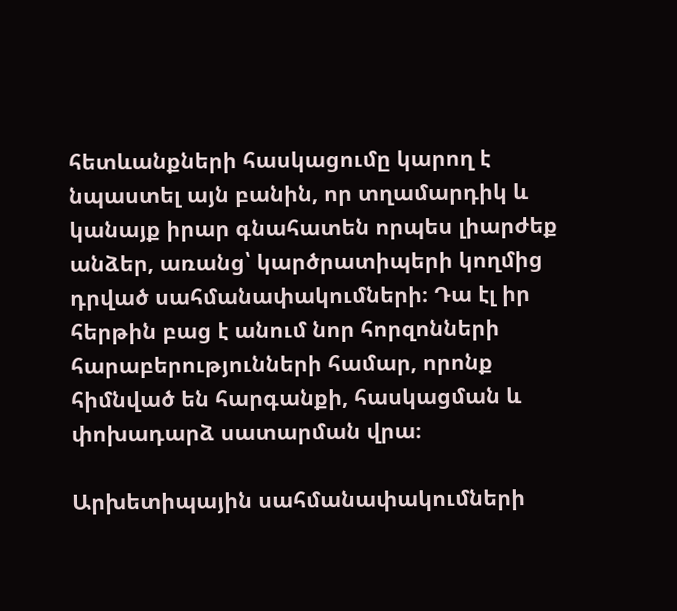հետևանքների հասկացումը կարող է նպաստել այն բանին, որ տղամարդիկ և կանայք իրար գնահատեն որպես լիարժեք անձեր, առանց՝ կարծրատիպերի կողմից դրված սահմանափակումների։ Դա էլ իր հերթին բաց է անում նոր հորզոնների հարաբերությունների համար, որոնք հիմնված են հարգանքի, հասկացման և փոխադարձ սատարման վրա։

Արխետիպային սահմանափակումների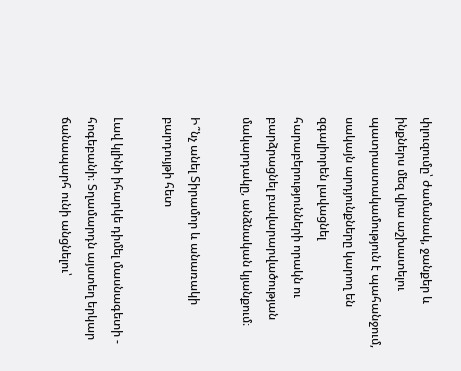փլուզումը՝ ժամանակ, ջանքեր և ինքներս մեզ վրա աշխատելու պատրաստակամություն է պահանջում, սակայն արդյունքները կարող են զգալիորեն լավացնել հարաբերությունների որակն ու բարձրացնել բավարարվածության մակարդակը, անձնական կյանքում։

Ի՞նչ անել Տիրամոր և անառակի բարդույթի հետ

Լավ կլինի իհարկե դիմել մասնագետի - հոգեբանի։ Տղամարդն այստեղ երկար ճանապարհ ունի անցնելու՝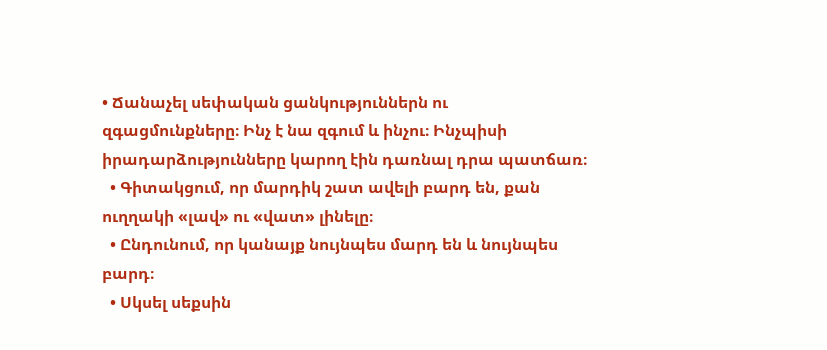• Ճանաչել սեփական ցանկություններն ու զգացմունքները։ Ինչ է նա զգում և ինչու։ Ինչպիսի իրադարձությունները կարող էին դառնալ դրա պատճառ։
  • Գիտակցում, որ մարդիկ շատ ավելի բարդ են, քան ուղղակի «լավ» ու «վատ» լինելը։
  • Ընդունում, որ կանայք նույնպես մարդ են և նույնպես բարդ։
  • Սկսել սեքսին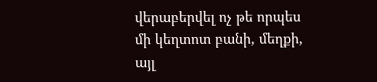վերաբերվել ոչ թե որպես մի կեղտոտ բանի, մեղքի, այլ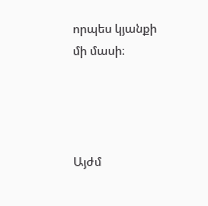որպես կյանքի մի մասի։




Այժմ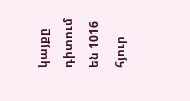կայքը դիտում են 1016 հյուր